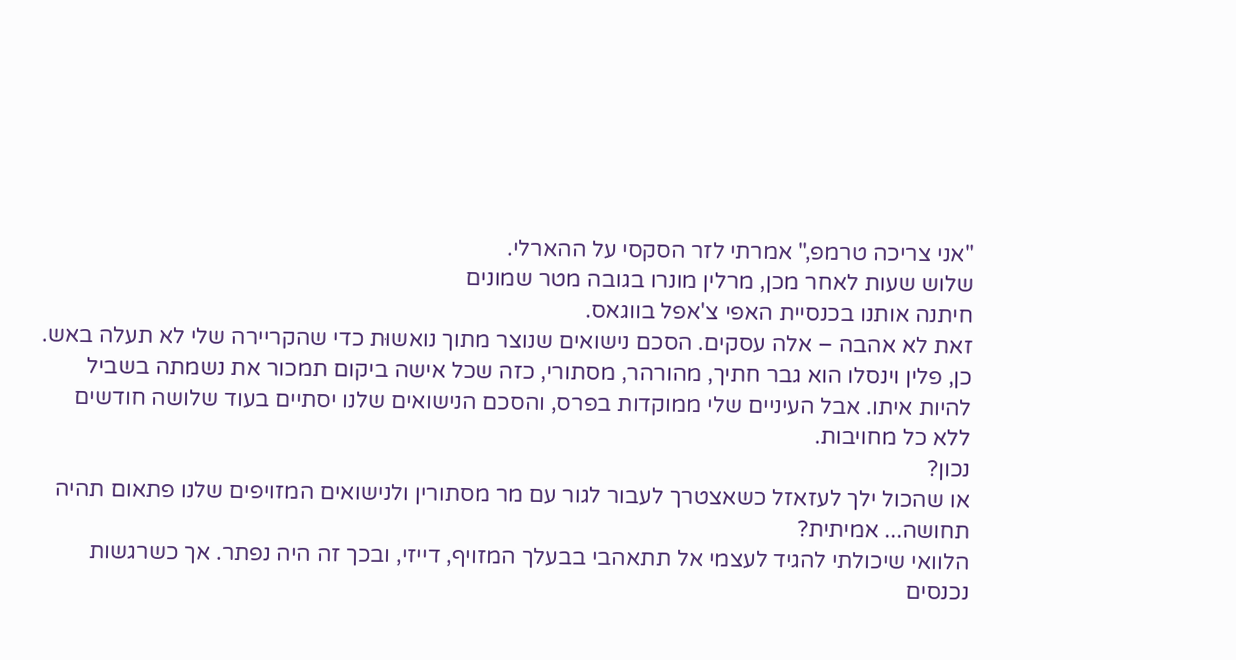"אני צריכה טרמפ," אמרתי לזר הסקסי על ההארלי.
שלוש שעות לאחר מכן, מרלין מונרו בגובה מטר שמונים
חיתנה אותנו בכנסיית האפי צ'אפל בווגאס.
זאת לא אהבה – אלה עסקים. הסכם נישואים שנוצר מתוך נואשוּת כדי שהקריירה שלי לא תעלה באש.
כן, פלין וינסלו הוא גבר חתיך, מהורהר, מסתורי, כזה שכל אישה ביקום תמכור את נשמתה בשביל להיות איתו. אבל העיניים שלי ממוקדות בפרס, והסכם הנישואים שלנו יסתיים בעוד שלושה חודשים ללא כל מחויבות.
נכון?
או שהכול ילך לעזאזל כשאצטרך לעבור לגור עם מר מסתורין ולנישואים המזויפים שלנו פתאום תהיה תחושה... אמיתית?
הלוואי שיכולתי להגיד לעצמי אל תתאהבי בבעלך המזויף, דייזי, ובכך זה היה נפתר. אך כשרגשות נכנסים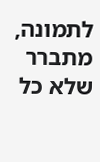לתמונה, מתברר שלא כל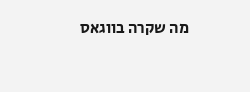מה שקרה בווגאס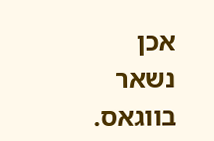אכן נשאר בווגאס.